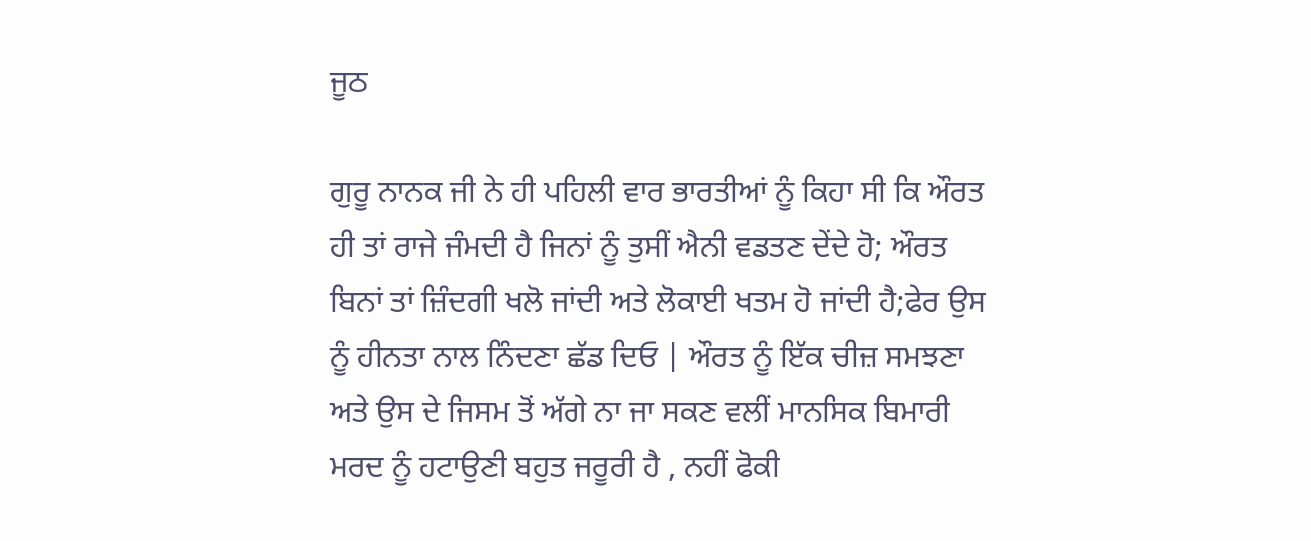ਜੂਠ

ਗੁਰੂ ਨਾਨਕ ਜੀ ਨੇ ਹੀ ਪਹਿਲੀ ਵਾਰ ਭਾਰਤੀਆਂ ਨੂੰ ਕਿਹਾ ਸੀ ਕਿ ਔਰਤ ਹੀ ਤਾਂ ਰਾਜੇ ਜੰਮਦੀ ਹੈ ਜਿਨਾਂ ਨੂੰ ਤੁਸੀਂ ਐਨੀ ਵਡਤਣ ਦੇਂਦੇ ਹੋ; ਔਰਤ ਬਿਨਾਂ ਤਾਂ ਜ਼ਿੰਦਗੀ ਖਲੋ ਜਾਂਦੀ ਅਤੇ ਲੋਕਾਈ ਖਤਮ ਹੋ ਜਾਂਦੀ ਹੈ;ਫੇਰ ਉਸ ਨੂੰ ਹੀਨਤਾ ਨਾਲ ਨਿੰਦਣਾ ਛੱਡ ਦਿਓ | ਔਰਤ ਨੂੰ ਇੱਕ ਚੀਜ਼ ਸਮਝਣਾ ਅਤੇ ਉਸ ਦੇ ਜਿਸਮ ਤੋਂ ਅੱਗੇ ਨਾ ਜਾ ਸਕਣ ਵਲੀਂ ਮਾਨਸਿਕ ਬਿਮਾਰੀ ਮਰਦ ਨੂੰ ਹਟਾਉਣੀ ਬਹੁਤ ਜਰੂਰੀ ਹੈ , ਨਹੀਂ ਫੋਕੀ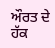ਔਰਤ ਦੇ ਹੱਕ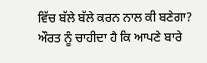ਵਿੱਚ ਬੱਲੇ ਬੱਲੇ ਕਰਨ ਨਾਲ ਕੀ ਬਣੇਗਾ? ਔਰਤ ਨੂੰ ਚਾਹੀਦਾ ਹੈ ਕਿ ਆਪਣੇ ਬਾਰੇ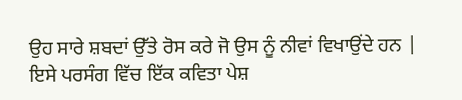ਉਹ ਸਾਰੇ ਸ਼ਬਦਾਂ ਉੱਤੇ ਰੋਸ ਕਰੇ ਜੋ ਉਸ ਨੂੰ ਨੀਵਾਂ ਵਿਖਾਉਂਦੇ ਹਨ | ਇਸੇ ਪਰਸੰਗ ਵਿੱਚ ਇੱਕ ਕਵਿਤਾ ਪੇਸ਼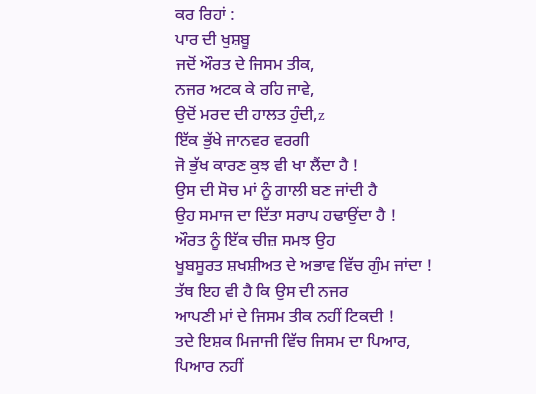ਕਰ ਰਿਹਾਂ :
ਪਾਰ ਦੀ ਖੁਸ਼ਬੂ
ਜਦੋਂ ਔਰਤ ਦੇ ਜਿਸਮ ਤੀਕ,
ਨਜਰ ਅਟਕ ਕੇ ਰਹਿ ਜਾਵੇ,
ਉਦੋਂ ਮਰਦ ਦੀ ਹਾਲਤ ਹੁੰਦੀ,z
ਇੱਕ ਭੁੱਖੇ ਜਾਨਵਰ ਵਰਗੀ
ਜੋ ਭੁੱਖ ਕਾਰਣ ਕੁਝ ਵੀ ਖਾ ਲੈਂਦਾ ਹੈ !
ਉਸ ਦੀ ਸੋਚ ਮਾਂ ਨੂੰ ਗਾਲੀ ਬਣ ਜਾਂਦੀ ਹੈ
ਉਹ ਸਮਾਜ ਦਾ ਦਿੱਤਾ ਸਰਾਪ ਹਢਾਉਂਦਾ ਹੈ !
ਔਰਤ ਨੂੰ ਇੱਕ ਚੀਜ਼ ਸਮਝ ਉਹ
ਖੂਬਸੂਰਤ ਸ਼ਖਸ਼ੀਅਤ ਦੇ ਅਭਾਵ ਵਿੱਚ ਗੁੰਮ ਜਾਂਦਾ !
ਤੱਥ ਇਹ ਵੀ ਹੈ ਕਿ ਉਸ ਦੀ ਨਜਰ
ਆਪਣੀ ਮਾਂ ਦੇ ਜਿਸਮ ਤੀਕ ਨਹੀਂ ਟਿਕਦੀ !
ਤਦੇ ਇਸ਼ਕ ਮਿਜਾਜੀ ਵਿੱਚ ਜਿਸਮ ਦਾ ਪਿਆਰ,
ਪਿਆਰ ਨਹੀਂ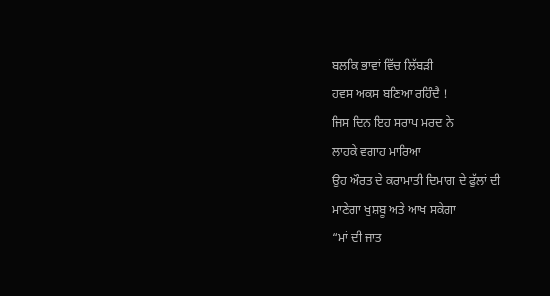ਬਲਕਿ ਭਾਵਾਂ ਵਿੱਚ ਲਿੱਬੜੀ
ਹਵਸ ਅਕਸ ਬਣਿਆ ਰਹਿੰਦੈ !
ਜਿਸ ਦਿਨ ਇਹ ਸਰਾਪ ਮਰਦ ਨੇ
ਲਾਹਕੇ ਵਗਾਹ ਮਾਰਿਆ
ਉਹ ਔਰਤ ਦੇ ਕਰਾਮਾਤੀ ਦਿਮਾਗ ਦੇ ਫੁੱਲਾਂ ਦੀ
ਮਾਣੇਗਾ ਖੁਸ਼ਬੂ ਅਤੇ ਆਖ ਸਕੇਗਾ
“ਮਾਂ ਦੀ ਜਾਤ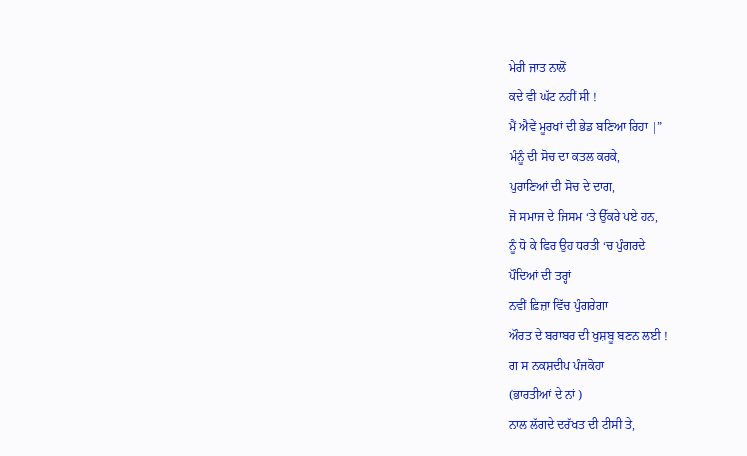ਮੇਰੀ ਜਾਤ ਨਾਲੋਂ
ਕਦੇ ਵੀ ਘੱਟ ਨਹੀਂ ਸੀ !
ਮੈਂ ਐਵੇਂ ਮੂਰਖਾਂ ਦੀ ਭੇਡ ਬਣਿਆ ਰਿਹਾ |”
ਮੰਨੂੰ ਦੀ ਸੋਚ ਦਾ ਕਤਲ ਕਰਕੇ,
ਪੁਰਾਣਿਆਂ ਦੀ ਸੋਚ ਦੇ ਦਾਗ,
ਜੋ ਸਮਾਜ ਦੇ ਜਿਸਮ ‘ਤੇ ਉੱਕਰੇ ਪਏ ਹਨ,
ਨੂੰ ਧੋ ਕੇ ਫਿਰ ਉਹ ਧਰਤੀ ‘ਚ ਪੁੰਗਰਦੇ
ਪੌਦਿਆਂ ਦੀ ਤਰ੍ਹਾਂ
ਨਵੀਂ ਫ਼ਿਜ਼ਾ ਵਿੱਚ ਪੁੰਗਰੇਗਾ
ਔਰਤ ਦੇ ਬਰਾਬਰ ਦੀ ਖੁਸ਼ਬੂ ਬਣਨ ਲਈ !
ਗ ਸ ਨਕਸ਼ਦੀਪ ਪੰਜਕੋਹਾ
(ਭਾਰਤੀਆਂ ਦੇ ਨਾਂ )
ਨਾਲ ਲੱਗਦੇ ਦਰੱਖਤ ਦੀ ਟੀਸੀ ਤੇ,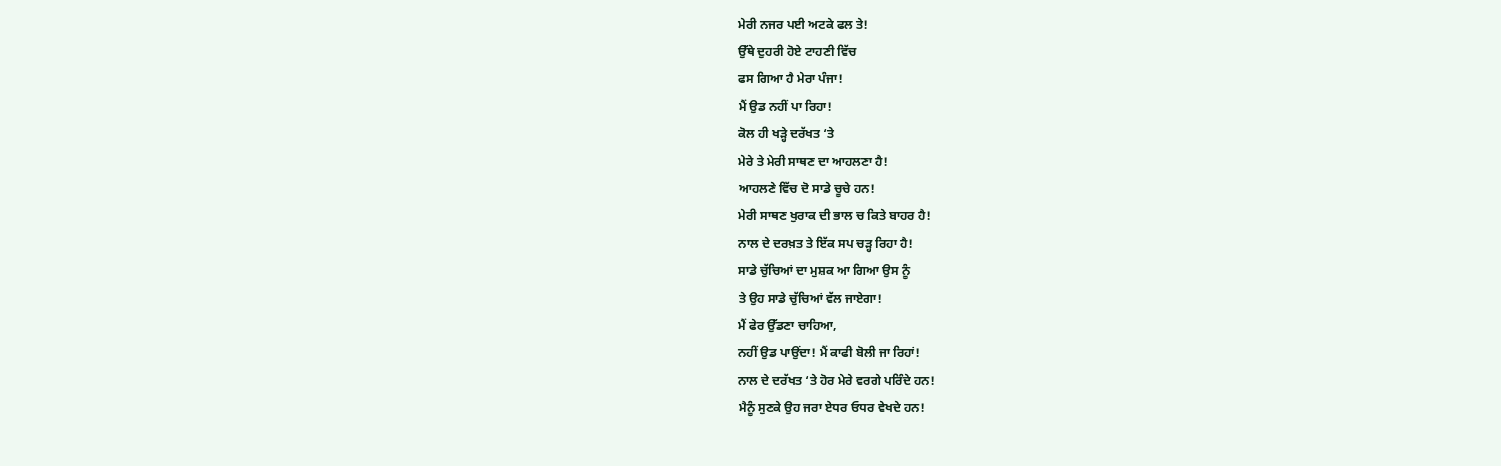ਮੇਰੀ ਨਜਰ ਪਈ ਅਟਕੇ ਫਲ ਤੇ!
ਉੱਥੇ ਦੁਹਰੀ ਹੋਏ ਟਾਹਣੀ ਵਿੱਚ
ਫਸ ਗਿਆ ਹੈ ਮੇਰਾ ਪੰਜਾ!
ਮੈਂ ਉਡ ਨਹੀਂ ਪਾ ਰਿਹਾ!
ਕੋਲ ਹੀ ਖੜ੍ਹੇ ਦਰੱਖਤ ‘ਤੇ
ਮੇਰੇ ਤੇ ਮੇਰੀ ਸਾਥਣ ਦਾ ਆਹਲਣਾ ਹੈ!
ਆਹਲਣੇ ਵਿੱਚ ਦੋ ਸਾਡੇ ਚੂਚੇ ਹਨ!
ਮੇਰੀ ਸਾਥਣ ਖੁਰਾਕ ਦੀ ਭਾਲ ਚ ਕਿਤੇ ਬਾਹਰ ਹੈ!
ਨਾਲ ਦੇ ਦਰਖ਼ਤ ਤੇ ਇੱਕ ਸਪ ਚੜ੍ਹ ਰਿਹਾ ਹੈ!
ਸਾਡੇ ਚੁੱਚਿਆਂ ਦਾ ਮੁਸ਼ਕ ਆ ਗਿਆ ਉਸ ਨੂੰ
ਤੇ ਉਹ ਸਾਡੇ ਚੁੱਚਿਆਂ ਵੱਲ ਜਾਏਗਾ!
ਮੈਂ ਫੇਰ ਉੱਡਣਾ ਚਾਹਿਆ,
ਨਹੀਂ ਉਡ ਪਾਉਂਦਾ! ਮੈਂ ਕਾਫੀ ਬੋਲੀ ਜਾ ਰਿਹਾਂ!
ਨਾਲ ਦੇ ਦਰੱਖਤ ‘ਤੇ ਹੋਰ ਮੇਰੇ ਵਰਗੇ ਪਰਿੰਦੇ ਹਨ!
ਮੈਨੂੰ ਸੁਣਕੇ ਉਹ ਜਰਾ ਏਧਰ ਓਧਰ ਵੇਖਦੇ ਹਨ!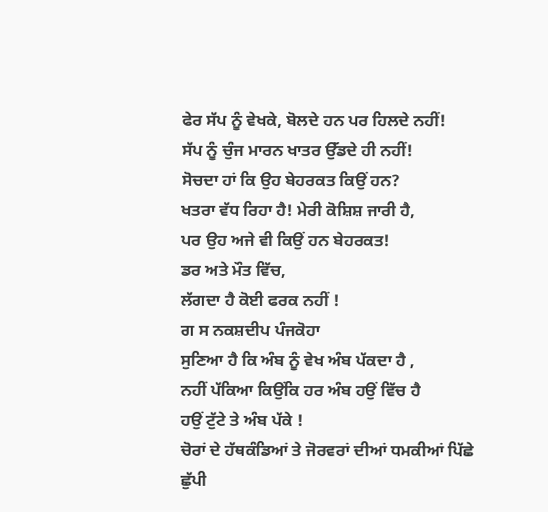ਫੇਰ ਸੱਪ ਨੂੰ ਵੇਖਕੇ, ਬੋਲਦੇ ਹਨ ਪਰ ਹਿਲਦੇ ਨਹੀਂ!
ਸੱਪ ਨੂੰ ਚੁੰਜ ਮਾਰਨ ਖਾਤਰ ਉੱਡਦੇ ਹੀ ਨਹੀਂ!
ਸੋਚਦਾ ਹਾਂ ਕਿ ਉਹ ਬੇਹਰਕਤ ਕਿਉਂ ਹਨ?
ਖਤਰਾ ਵੱਧ ਰਿਹਾ ਹੈ! ਮੇਰੀ ਕੋਸ਼ਿਸ਼ ਜਾਰੀ ਹੈ,
ਪਰ ਉਹ ਅਜੇ ਵੀ ਕਿਉਂ ਹਨ ਬੇਹਰਕਤ!
ਡਰ ਅਤੇ ਮੌਤ ਵਿੱਚ,
ਲੱਗਦਾ ਹੈ ਕੋਈ ਫਰਕ ਨਹੀਂ !
ਗ ਸ ਨਕਸ਼ਦੀਪ ਪੰਜਕੋਹਾ
ਸੁਣਿਆ ਹੈ ਕਿ ਅੰਬ ਨੂੰ ਵੇਖ ਅੰਬ ਪੱਕਦਾ ਹੈ ,
ਨਹੀਂ ਪੱਕਿਆ ਕਿਉਂਕਿ ਹਰ ਅੰਬ ਹਉਂ ਵਿੱਚ ਹੈ
ਹਉਂ ਟੁੱਟੇ ਤੇ ਅੰਬ ਪੱਕੇ !
ਚੋਰਾਂ ਦੇ ਹੱਥਕੰਡਿਆਂ ਤੇ ਜੋਰਵਰਾਂ ਦੀਆਂ ਧਮਕੀਆਂ ਪਿੱਛੇ
ਛੁੱਪੀ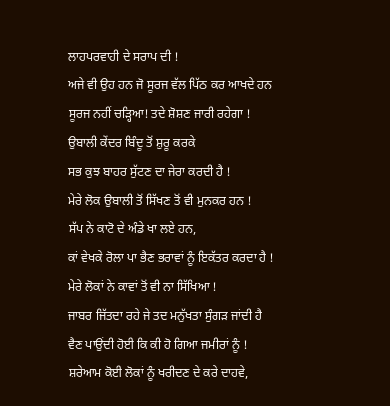ਲਾਹਪਰਵਾਹੀ ਦੇ ਸਰਾਪ ਦੀ !
ਅਜੇ ਵੀ ਉਹ ਹਨ ਜੋ ਸੂਰਜ ਵੱਲ ਪਿੱਠ ਕਰ ਆਖਦੇ ਹਨ
ਸੂਰਜ ਨਹੀਂ ਚੜ੍ਹਿਆ! ਤਦੇ ਸ਼ੋਸ਼ਣ ਜਾਰੀ ਰਹੇਗਾ !
ਉਬਾਲੀ ਕੇਂਦਰ ਬਿੰਦੂ ਤੋਂ ਸ਼ੁਰੂ ਕਰਕੇ
ਸਭ ਕੁਝ ਬਾਹਰ ਸੁੱਟਣ ਦਾ ਜੇਰਾ ਕਰਦੀ ਹੈ !
ਮੇਰੇ ਲੋਕ ਉਬਾਲੀ ਤੋਂ ਸਿੱਖਣ ਤੋਂ ਵੀ ਮੁਨਕਰ ਹਨ !
ਸੱਪ ਨੇ ਕਾਟੋ ਦੇ ਅੰਡੇ ਖਾ ਲਏ ਹਨ,
ਕਾਂ ਵੇਖਕੇ ਰੋਲਾ ਪਾ ਭੈਣ ਭਰਾਵਾਂ ਨੂੰ ਇਕੱਤਰ ਕਰਦਾ ਹੈ !
ਮੇਰੇ ਲੋਕਾਂ ਨੇ ਕਾਵਾਂ ਤੋਂ ਵੀ ਨਾ ਸਿੱਖਿਆ !
ਜਾਬਰ ਜਿੱਤਦਾ ਰਹੇ ਜੇ ਤਦ ਮਨੁੱਖਤਾ ਸੁੰਗੜ ਜਾਂਦੀ ਹੈ
ਵੈਣ ਪਾਉਂਦੀ ਹੋਈ ਕਿ ਕੀ ਹੋ ਗਿਆ ਜਮੀਰਾਂ ਨੂੰ !
ਸ਼ਰੇਆਮ ਕੋਈ ਲੋਕਾਂ ਨੂੰ ਖਰੀਦਣ ਦੇ ਕਰੇ ਦਾਹਵੇ,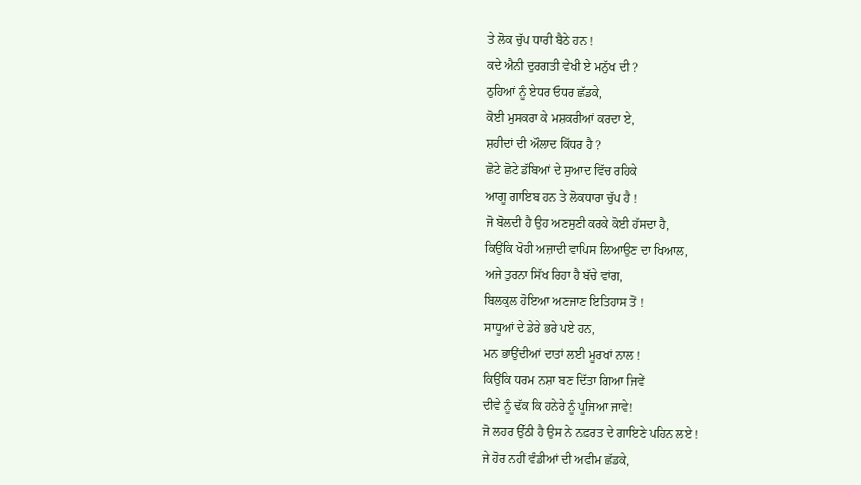ਤੇ ਲੋਕ ਚੁੱਪ ਧਾਰੀ ਬੈਠੇ ਹਨ !
ਕਦੇ ਐਨੀ ਦੁਰਗਤੀ ਵੇਖੀ ਏ ਮਨੁੱਖ ਦੀ ?
ਠੁਹਿਆਂ ਨੂੰ ਏਧਰ ਓਧਰ ਛੱਡਕੇ,
ਕੋਈ ਮੁਸਕਰਾ ਕੇ ਮਸ਼ਕਰੀਆਂ ਕਰਦਾ ਏ,
ਸ਼ਹੀਦਾਂ ਦੀ ਔਲਾਦ ਕਿੱਧਰ ਹੈ ?
ਛੋਟੇ ਛੋਟੇ ਡੱਬਿਆਂ ਦੇ ਸੁਆਦ ਵਿੱਚ ਰਹਿਕੇ
ਆਗੂ ਗਾਇਬ ਹਨ ਤੇ ਲੋਕਧਾਰਾ ਚੁੱਪ ਹੈ !
ਜੋ ਬੋਲਦੀ ਹੈ ਉਹ ਅਣਸੁਣੀ ਕਰਕੇ ਕੋਈ ਹੱਸਦਾ ਹੈ,
ਕਿਉਂਕਿ ਖੋਹੀ ਅਜ਼ਾਦੀ ਵਾਪਿਸ ਲਿਆਉਣ ਦਾ ਖਿਆਲ,
ਅਜੇ ਤੁਰਨਾ ਸਿੱਖ ਰਿਹਾ ਹੈ ਬੱਚੇ ਵਾਂਗ,
ਬਿਲਕੁਲ ਹੋਇਆ ਅਣਜਾਣ ਇਤਿਹਾਸ ਤੋਂ !
ਸਾਧੂਆਂ ਦੇ ਡੇਰੇ ਭਰੇ ਪਏ ਹਨ,
ਮਨ ਭਾਉਂਦੀਆਂ ਦਾਤਾਂ ਲਈ ਮੂਰਖਾਂ ਨਾਲ !
ਕਿਉਂਕਿ ਧਰਮ ਨਸ਼ਾ ਬਣ ਦਿੱਤਾ ਗਿਆ ਜਿਵੇਂ
ਦੀਵੇ ਨੂੰ ਢੱਕ ਕਿ ਹਨੇਰੇ ਨੂੰ ਪੂਜਿਆ ਜਾਵੇ!
ਜੋ ਲਹਰ ਉੱਠੀ ਹੈ ਉਸ ਨੇ ਨਫ਼ਰਤ ਦੇ ਗਾਇਣੇ ਪਹਿਨ ਲਏ !
ਜੇ ਹੋਰ ਨਹੀਂ ਵੰਡੀਆਂ ਦੀ ਅਫੀਮ ਛੱਡਕੇ,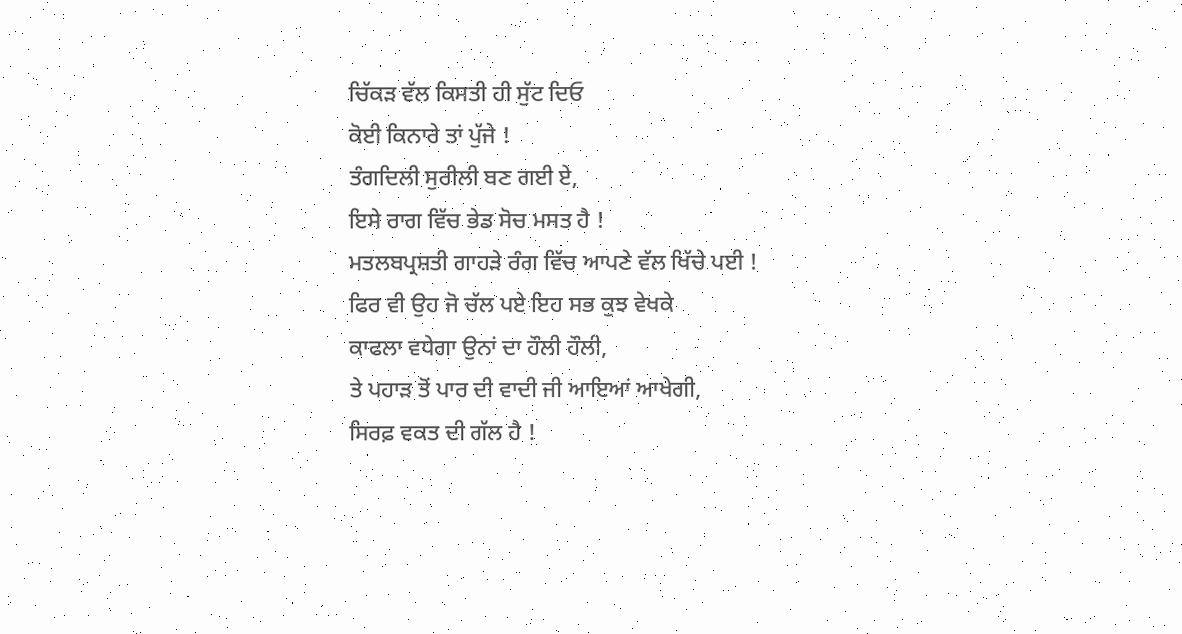ਚਿੱਕੜ ਵੱਲ ਕਿਸਤੀ ਹੀ ਸੁੱਟ ਦਿਓ
ਕੋਈ ਕਿਨਾਰੇ ਤਾਂ ਪੁੱਜੇ !
ਤੰਗਦਿਲੀ ਸੁਰੀਲੀ ਬਣ ਗਈ ਏ,
ਇਸੇ ਰਾਗ ਵਿੱਚ ਭੇਡ ਸੋਚ ਮਸਤ ਹੈ !
ਮਤਲਬਪ੍ਰਸ਼ਤੀ ਗਾਹੜੇ ਰੰਗ ਵਿੱਚ ਆਪਣੇ ਵੱਲ ਖਿੱਚੇ ਪਈ !
ਫਿਰ ਵੀ ਉਹ ਜੋ ਚੱਲ ਪਏ ਇਹ ਸਭ ਕੁਝ ਵੇਖਕੇ
ਕਾਫਲਾ ਵਧੇਗਾ ਉਨਾਂ ਦਾ ਹੌਲੀ ਹੌਲੀ,
ਤੇ ਪਹਾੜ ਤੋਂ ਪਾਰ ਦੀ ਵਾਦੀ ਜੀ ਆਇਆਂ ਆਖੇਗੀ,
ਸਿਰਫ਼ ਵਕਤ ਦੀ ਗੱਲ ਹੈ !